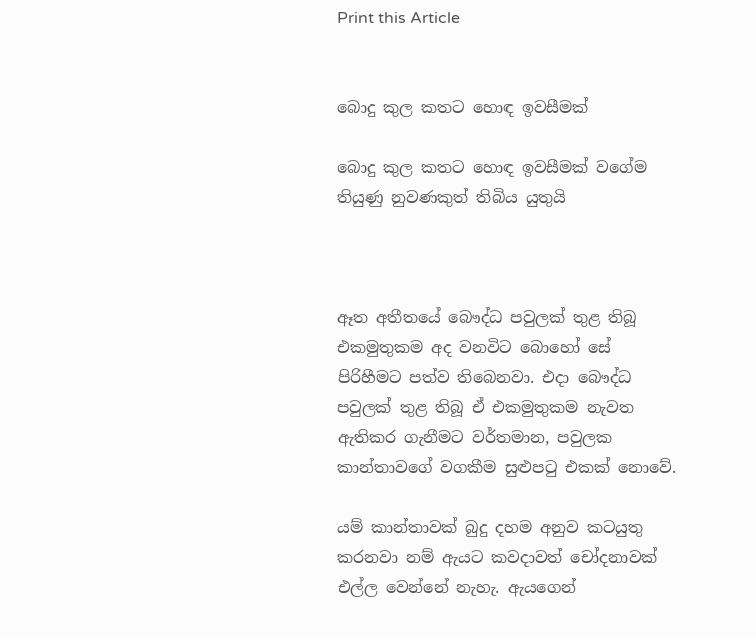Print this Article


බොදු කුල කතට හොඳ ඉවසීමක්

බොදු කුල කතට හොඳ ඉවසීමක් වගේම තියුණු නුවණකුත් තිබිය යුතුයි



ඈත අතීතයේ බෞද්ධ පවුලක් තුළ තිබූ එකමුතුකම අද වනවිට බොහෝ සේ පිරිහීමට පත්ව තිබෙනවා. එදා බෞද්ධ පවුලක් තුළ තිබූ ඒ එකමුතුකම නැවත ඇතිකර ගැනීමට වර්තමාන, පවුලක කාන්තාවගේ වගකීම සුළුපටු එකක් නොවේ.

යම් කාන්තාවක් බුදු දහම අනුව කටයුතු කරනවා නම් ඇයට කවදාවත් චෝදනාවක් එල්ල වෙන්නේ නැහැ. ඇයගෙන්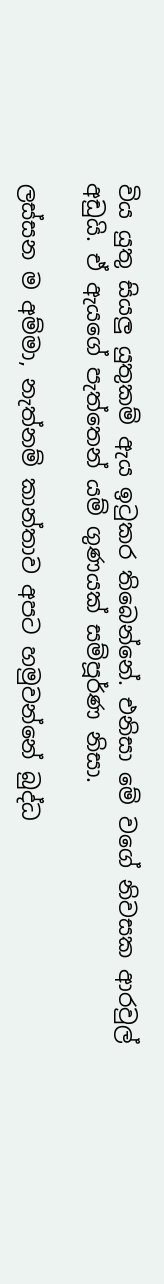විය යුතු සියලු යුතුකම් ඇය ඉටුකර තිබෙන්නේ. එනිසා මේ වගේ නිවසක ආරවුල් අඩුයි. ඒ ඇයගේ පැත්තෙන් යම් ගුණයක් සම්පූර්ණ නිසා.

ලස්සන ම අම්මා, නැත්නම් කාන්තාව අපට හමුවන්නේ බුද්ධ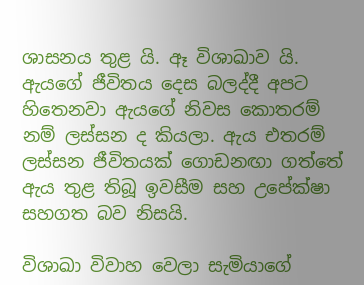ශාසනය තුළ යි. ඈ විශාඛාව යි. ඇයගේ ජීවිතය දෙස බලද්දී අපට හිතෙනවා ඇයගේ නිවස කොතරම් නම් ලස්සන ද කියලා. ඇය එතරම් ලස්සන ජීවිතයක් ගොඩනඟා ගත්තේ ඇය තුළ තිබූ ඉවසීම සහ උ‍පේක්ෂා සහගත බව නිසයි.

විශාඛා විවාහ වෙලා සැමියාගේ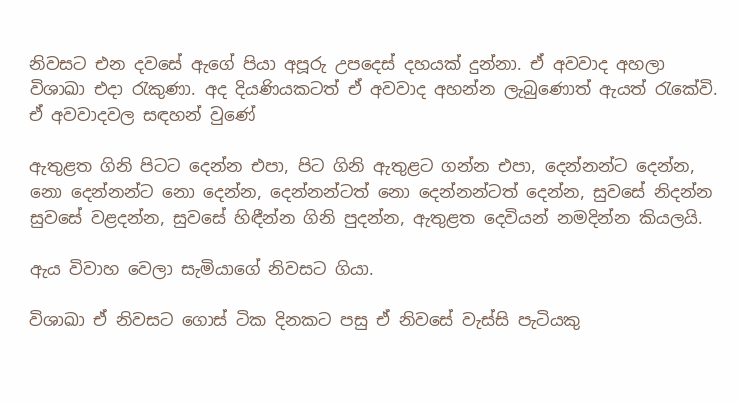නිවසට එන දවසේ ඇගේ පියා අපූරු උපදෙස් දහයක් දුන්නා. ඒ අවවාද අහලා විශාඛා එදා රැකුණා. අද දියණියකටත් ඒ අවවාද අහන්න ලැබුණොත් ඇයත් රැකේවි. ඒ අවවාදවල සඳහන් වුණේ

ඇතුළත ගිනි පිටට දෙන්න එපා, පිට ගිනි ඇතුළට ගන්න එපා, දෙන්නන්ට දෙන්න, නො දෙන්නන්ට නො‍ දෙන්න, දෙන්නන්ටත් නො දෙන්නන්ටත් දෙන්න, සුවසේ නිදන්න සුවසේ වළදන්න, සුවසේ හිඳීන්න ගිනි පුදන්න, ඇතුළත දෙවියන් නමදින්න කියලයි.

ඇය විවාහ වෙලා සැමියාගේ නිවසට ගියා.

විශාඛා ඒ නිවසට ගොස් ටික දිනකට පසු ඒ නිවසේ වැස්සි පැටියකු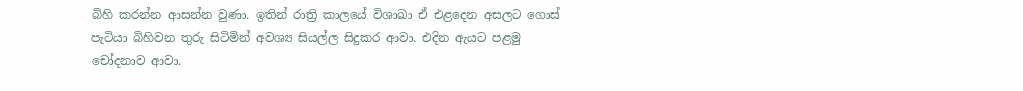බිහි කරන්න ආසන්න වුණා. ඉතින් රාත්‍රි කාලයේ විශාඛා ඒ එළදෙන අසලට ගොස් පැටියා බිහිවන තුරු සිටිමින් අවශ්‍ය සියල්ල සිදුකර ආවා. එදින ඇයට පළමු චෝදනාව ආවා.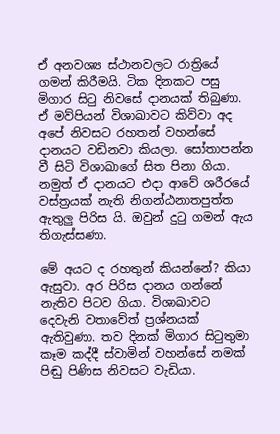ඒ අනවශ්‍ය ස්ථානවලට රාත්‍රියේ ගමන් කිරීමයි. ටික දිනකට පසු මිගාර සිටු නිවසේ දානයක් තිබුණා. ඒ මව්පියන් විශාඛාවට කිව්වා අද අපේ නිවසට රහතන් වහන්සේ දානයට වඩිනවා කියලා. සෝතාපන්න වී සිටි විශාඛාගේ සිත පිනා ගියා. නමුත් ඒ දානයට එදා ආවේ ශරීරයේ වස්ත්‍රයක් නැති නිගන්ඨනාතපුත්ත ඇතුලු පිරිස යි‍. ඔවුන් දුටු ගමන් ඇය තිගැස්සණා.

මේ අයට ද රහතුන් කියන්නේ? කියා ඇසුවා. අර පිරිස දානය ගන්නේ නැතිව පිටව ගියා. විශාඛාවට දෙවැනි වතාවේත් ප්‍රශ්නයක් ඇතිවුණා. තව දිනක් මිගාර සිටුතුමා කෑම කද්දී ස්වාමින් වහන්සේ නමක් පිඬු පිණිස නිවසට වැඩියා.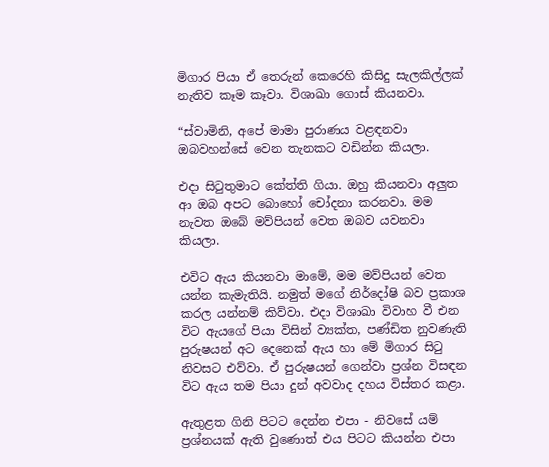මිගාර පියා ඒ තෙරුන් කෙරෙහි කිසිදු සැලකිල්ලක් නැතිව කෑම කෑවා. විශාඛා ගොස් කියනවා.

“ස්වාමිනි, අපේ මාමා පුරාණය වළඳනවා ඔබවහන්සේ වෙන තැනකට වඩින්න කියලා.

එදා සිටුතුමාට කේත්ති ගියා. ඔහු කියනවා අලුත ආ ඔබ අපට බොහෝ චෝදනා කරනවා. මම නැවත ඔබේ මව්පියන් වෙත ඔබව යවනවා කියලා.

එවිට ඇය කියනවා මාමේ, මම මව්පියන් වෙත යන්න කැමැතියි. නමුත් මගේ නිර්දෝෂි බව ප්‍රකාශ කරල යන්නම් කිව්වා. එදා විශාඛා විවාහ වී එන විට ඇයගේ පියා විසින් ව්‍යක්ත, පණ්ඩිත නුවණැති පුරුෂයන් අට දෙනෙක් ඇය හා මේ මිගාර සිටු නිවසට එව්වා. ඒ පුරුෂයන් ගෙන්වා ප්‍රශ්න විසඳන විට ඇය තම පියා දුන් අවවාද දහය විස්තර කළා.

ඇතුළත ගිනි පිටට දෙන්න එපා - නිවසේ යම් ප්‍රශ්නයක් ඇති වුණොත් එය පිටට කියන්න එපා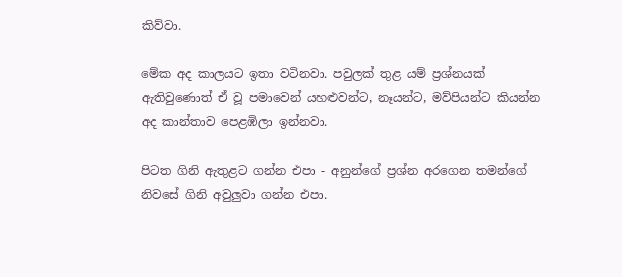කිව්වා.

මේක අද කාලයට ඉතා වටිනවා. පවුලක් තුළ යම් ප්‍රශ්නයක් ඇතිවුණොත් ඒ වූ පමාවෙන් යහළුවන්ට, නෑයන්ට, මව්පියන්ට කියන්න අද කාන්තාව පෙළ‍ඹිලා ඉන්නවා.

පිටත ගිනි ඇතුළට ගන්න එපා - අනුන්ගේ ප්‍රශ්න අරගෙන තමන්ගේ නිවසේ ගිනි අවුලුවා ගන්න එපා.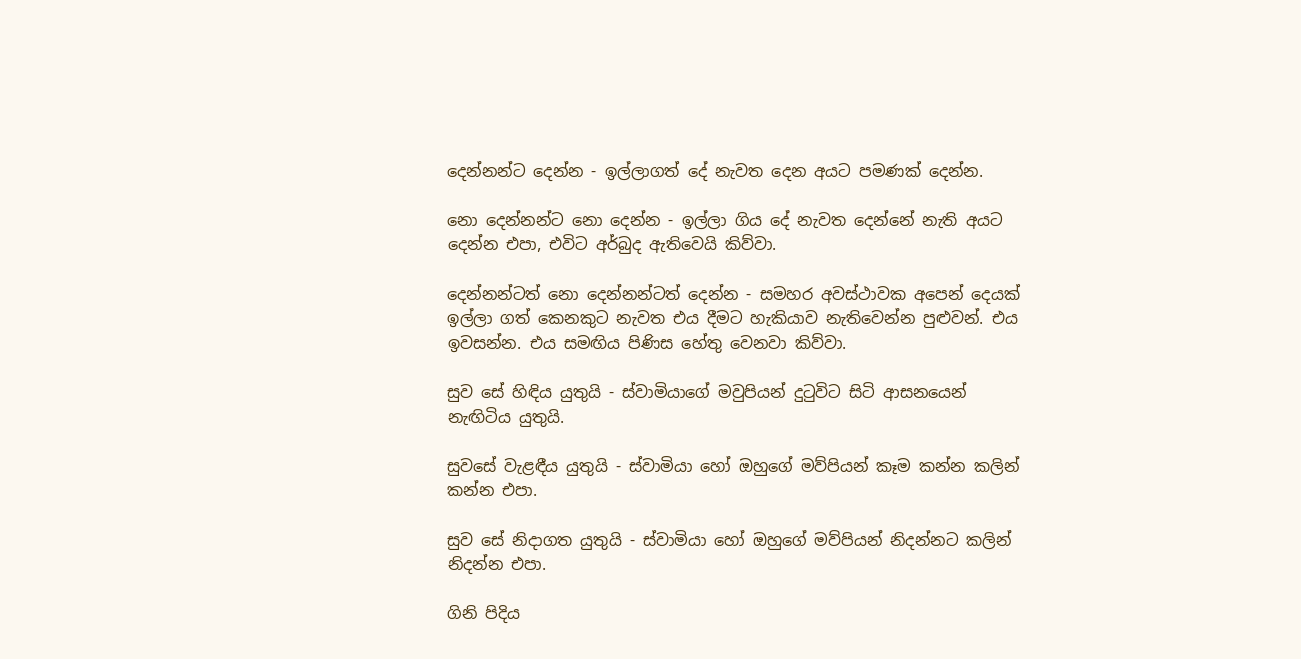දෙන්නන්ට දෙන්න - ඉල්ලාගත් දේ නැවත දෙන අයට පමණක් දෙන්න.

නො දෙන්නන්ට නො දෙන්න - ඉල්ලා ගිය දේ නැවත දෙන්නේ නැති අයට දෙන්න එපා, එවිට අර්බුද ඇතිවෙයි කිව්වා.

දෙන්නන්ටත් නො දෙන්නන්ටත් දෙන්න - සමහර අවස්ථාවක අපෙන් දෙයක් ඉල්ලා ගත් කෙනකුට නැවත එය දීමට හැකියාව නැතිවෙන්න පුළුවන්. එය ඉවසන්න. එය සමඟිය පිණිස හේතු වෙනවා කිව්වා.

සුව සේ හිඳිය යුතුයි - ස්වාමියාගේ මවුපියන් දුටුවිට සිටි ආසනයෙන් නැඟිටිය යුතුයි.

සුවසේ වැළඳීය යුතුයි - ස්වාමියා හෝ ඔහුගේ මව්පියන් කෑම කන්න කලින් කන්න එපා.

සුව සේ නිදාගත යුතුයි - ස්වාමියා හෝ ඔහුගේ මව්පියන් නිදන්නට කලින් නිදන්න එපා.

ගිනි පිදිය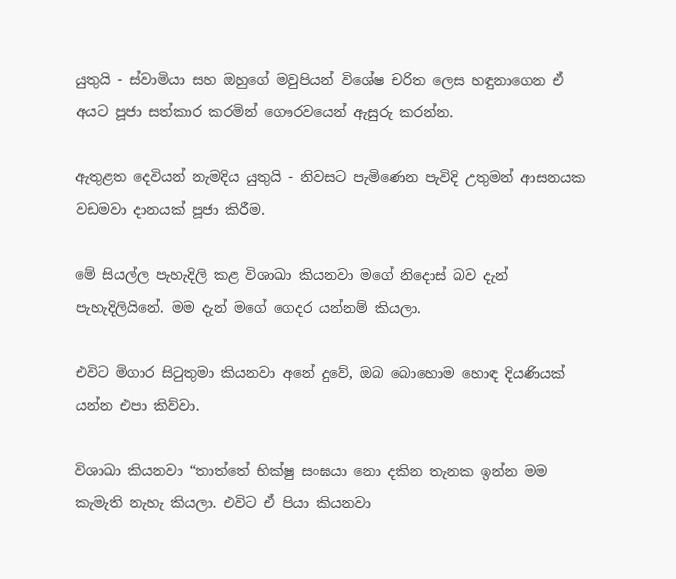යුතුයි - ස්වාමියා සහ ඔහුගේ මවුපියන් විශේෂ චරිත ලෙස හඳුනාගෙන ඒ අයට පූජා සත්කාර කරමින් ගෞරවයෙන් ඇසුරු කරන්න.

ඇතුළත දෙවියන් නැමදිය යුතුයි - නිවසට පැමිණෙන පැවිදි උතුමන් ආසනයක වඩමවා දානයක් පූජා කිරීම.

මේ සියල්ල පැහැදිලි කළ විශාඛා කියනවා මගේ නි‍දොස් බව දැන් පැහැදිලියිනේ. මම දැන් මගේ ගෙදර යන්නම් කියලා.

එවිට මිගාර සිටුතුමා කියනවා අනේ දුවේ, ඔබ බොහොම හොඳ දියණියක් යන්න එපා කිව්වා.

විශාඛා කියනවා “තාත්තේ භික්ෂු සංඝයා නො දකින තැනක ඉන්න මම කැමැති නැහැ කියලා. එවිට ඒ පියා කියනවා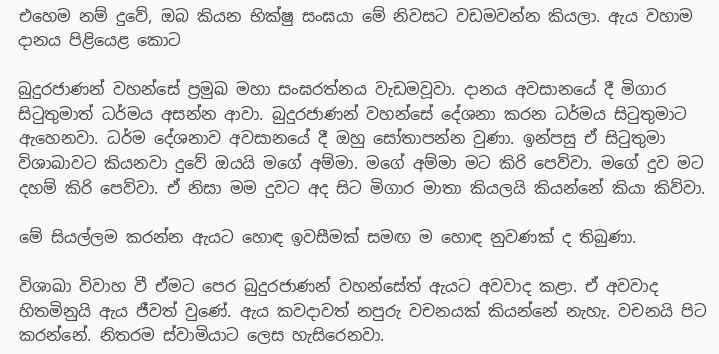එහෙම නම් දුවේ, ඔබ කියන භික්ෂු සංඝයා මේ නිවසට වඩමවන්න කියලා. ඇය වහාම දානය පිළියෙළ කොට

බුදුරජාණන් වහන්සේ ප්‍රමුඛ මහා සංඝරත්නය වැඩමවූවා. දානය අවසානයේ දී මිගාර සිටුතුමාත් ධර්මය අසන්න ආවා. බුදුරජාණන් වහන්සේ දේශනා කරන ධර්මය සිටුතුමාට ඇහෙනවා‍. ධර්ම දේශනාව අවසානයේ දී ඔහු සෝතාපන්න වුණා. ඉන්පසු ඒ සිටුතුමා විශාඛාවට කියනවා දුවේ ඔයයි ම‍ගේ අම්මා. මගේ අම්මා මට කිරි පෙව්වා. මගේ දුව මට දහම් කිරි පෙව්වා. ඒ නිසා මම දුවට අද සිට මිගාර මාතා කියලයි කියන්නේ කියා කිව්වා.

මේ සියල්ලම කරන්න ඇයට හොඳ ඉවසීමක් සමඟ ම හොඳ නුවණක් ද තිබුණා.

විශාඛා විවාහ වී ඒමට පෙර බුදුරජාණන් වහන්සේ‍ත් ඇයට අවවාද කළා. ඒ අවවාද හිතමිනුයි ඇය ජීවත් වු‍ණේ. ඇය කවදාවත් නපුරු වචනයක් කියන්නේ නැහැ. වචනයි පිට කරන්නේ. නිතරම ස්වාමියාට ලෙස හැසිරෙනවා.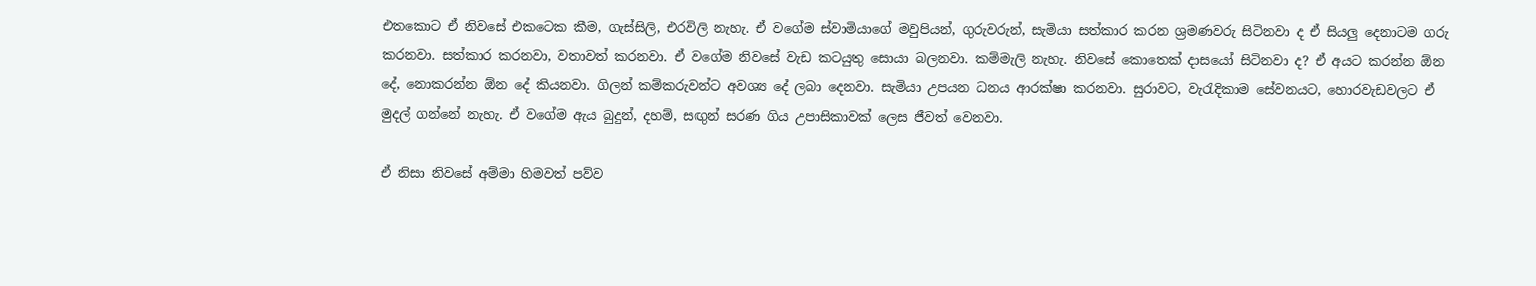එතකොට ඒ නිවසේ එකටෙක කීම, ගැස්සිලි, එරවිලි නැහැ. ඒ වගේම ස්වාමියාගේ මවුපියන්, ගුරුවරුන්, සැමියා සත්කාර කරන ශ්‍රමණවරු සිටිනවා ද ඒ සියලු දෙනාටම ගරු කරනවා. සත්කාර කරනවා, වතාවත් කරනවා. ඒ වගේම නිවසේ වැඩ කටයුතු සොයා බලනවා. කම්මැලි නැහැ. නිවසේ කොතෙක් දාසයෝ සිටිනවා ද? ඒ අයට කරන්න ඕන දේ, නොකරන්න ඕන දේ කියනවා. ගිලන් කම්කරුවන්ට අවශ්‍ය ‍දේ ලබා දෙනවා. සැමියා උපයන ධනය ආරක්ෂා කරනවා. සුරාවට, වැරැදිකාම ‍සේවනයට, හොරවැඩවලට ඒ මුදල් ගන්නේ නැහැ. ඒ වගේම ඇය බුදුන්, දහම්, සඟුන් සරණ ගිය උපාසිකාවක් ලෙස ජීවත් වෙනවා.

ඒ නිසා නිවසේ අම්මා හිමවත් පව්ව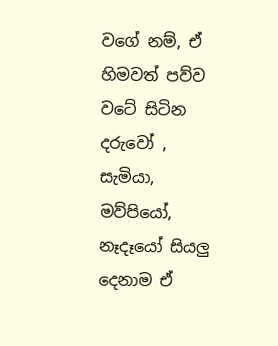වගේ නම්, ඒ හිමවත් පව්ව වටේ සිටින දරුවෝ , සැමියා, මව්පියෝ, නෑදෑයෝ සියලු දෙනාම ඒ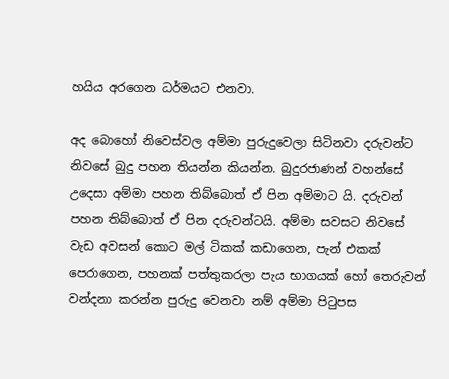හයිය අරගෙන ධර්මයට එනවා.

අද බොහෝ නිවෙස්වල අම්මා පුරුදුවෙලා සිටිනවා දරුවන්ට නිවසේ බුදු පහන තියන්න කියන්න. බුදුරජාණන් වහන්සේ උදෙසා අම්මා පහන තිබ්බොත් ඒ පින අම්මාට යි. දරුවන් පහන තිබ්බොත් ඒ පින දරුවන්ටයි. අම්මා සවසට නිවසේ වැඩ අවසන් කොට මල් ටිකක් කඩාගෙන, පැන් එකක් පෙරාගෙන, පහනක් පත්තුකරලා පැය භාගයක් හෝ තෙරුවන් වන්දනා කරන්න පුරුදු වෙනවා නම් අම්මා පිටුපස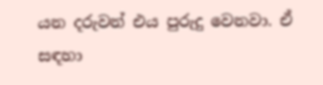යන දරුවන් එය පුරුදු වෙනවා. ඒ සඳහා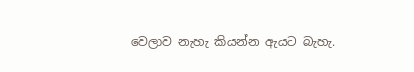වෙලාව නැහැ කියන්න ඇයට බැහැ.